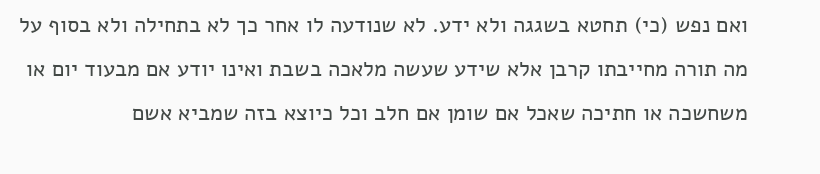ואם נפש (כי) תחטא בשגגה ולא ידע. לא שנודעה לו אחר כך לא בתחילה ולא בסוף על מה תורה מחייבתו קרבן אלא שידע שעשה מלאכה בשבת ואינו יודע אם מבעוד יום או משחשכה או חתיכה שאכל אם שומן אם חלב וכל כיוצא בזה שמביא אשם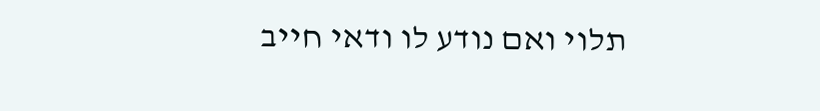תלוי ואם נודע לו ודאי חייב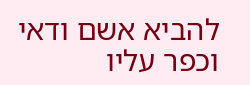להביא אשם ודאי וכפר עליו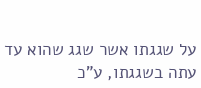על שגגתו אשר שגג שהוא עד עתה בשגגתו, ע"כ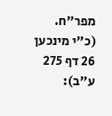מפר"ח. (כ"י מינכען 26 דף 275 ע"ב):